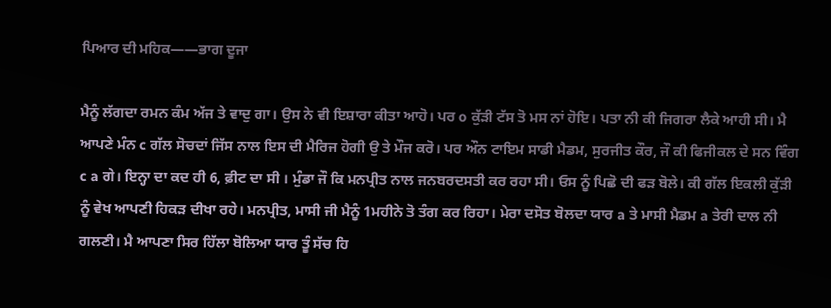ਪਿਆਰ ਦੀ ਮਹਿਕ——ਭਾਗ ਦੂਜਾ

ਮੈਨੂੰ ਲੱਗਦਾ ਰਮਨ ਕੰਮ ਅੱਜ ਤੇ ਵਾਦੁ ਗਾ। ਉਸ ਨੇ ਵੀ ਇਸ਼ਾਰਾ ਕੀਤਾ ਆਹੋ। ਪਰ o ਕੁੱੜੀ ਟੱਸ ਤੋ ਮਸ ਨਾਂ ਹੋਇ। ਪਤਾ ਨੀ ਕੀ ਜਿਗਰਾ ਲੈਕੇ ਆਹੀ ਸੀ। ਮੈ ਆਪਣੇ ਮੰਨ c ਗੱਲ ਸੋਚਦਾਂ ਜਿੱਸ ਨਾਲ ਇਸ ਦੀ ਮੈਰਿਜ ਹੋਗੀ ਉ ਤੇ ਮੌਜ ਕਰੋ। ਪਰ ਔਨ ਟਾਇਮ ਸਾਡੀ ਮੈਡਮ, ਸੁਰਜੀਤ ਕੌਰ, ਜੌ ਕੀ ਫਿਜੀਕਲ ਦੇ ਸਨ ਵਿੰਗ c a ਗੇ। ਇਨ੍ਹਾ ਦਾ ਕਦ ਹੀ 6, ਫ਼ੀਟ ਦਾ ਸੀ । ਮੁੰਡਾ ਜੌ ਕਿ ਮਨਪ੍ਰੀਤ ਨਾਲ ਜਨਬਰਦਸਤੀ ਕਰ ਰਹਾ ਸੀ। ਓਸ ਨੂੰ ਪਿਛੋ ਦੀ ਫੜ ਬੋਲੇ। ਕੀ ਗੱਲ ਇਕਲੀ ਕੁੱੜੀ ਨੂੰ ਵੇਖ ਆਪਣੀ ਹਿਕੜ ਦੀਖਾ ਰਹੇ। ਮਨਪ੍ਰੀਤ, ਮਾਸੀ ਜੀ ਮੈਨੂੰ 1ਮਹੀਨੇ ਤੋ ਤੰਗ ਕਰ ਰਿਹਾ। ਮੇਰਾ ਦਸੋਤ ਬੋਲਦਾ ਯਾਰ a ਤੇ ਮਾਸੀ ਮੈਡਮ a ਤੇਰੀ ਦਾਲ ਨੀ ਗਲਣੀ। ਮੈ ਆਪਣਾ ਸਿਰ ਹਿੱਲਾ ਬੋਲਿਆ ਯਾਰ ਤੂੰ ਸੱਚ ਹਿ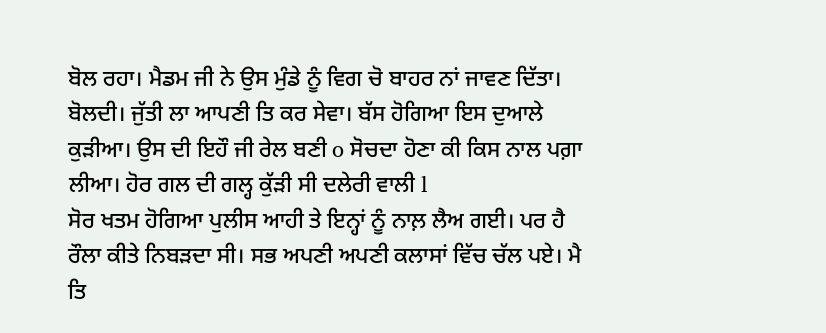ਬੋਲ ਰਹਾ। ਮੈਡਮ ਜੀ ਨੇ ਉਸ ਮੁੰਡੇ ਨੂੰ ਵਿਗ ਚੋ ਬਾਹਰ ਨਾਂ ਜਾਵਣ ਦਿੱਤਾ। ਬੋਲਦੀ। ਜੁੱਤੀ ਲਾ ਆਪਣੀ ਤਿ ਕਰ ਸੇਵਾ। ਬੱਸ ਹੋਗਿਆ ਇਸ ਦੁਆਲੇ ਕੁੜੀਆ। ਉਸ ਦੀ ਇਹੌ ਜੀ ਰੇਲ ਬਣੀ o ਸੋਚਦਾ ਹੋਣਾ ਕੀ ਕਿਸ ਨਾਲ ਪਗ਼ਾ ਲੀਆ। ਹੋਰ ਗਲ ਦੀ ਗਲ੍ਹ ਕੁੱੜੀ ਸੀ ਦਲੇਰੀ ਵਾਲੀ l
ਸੋਰ ਖਤਮ ਹੋਗਿਆ ਪੁਲੀਸ ਆਹੀ ਤੇ ਇਨ੍ਹਾਂ ਨੂੰ ਨਾਲ਼ ਲੈਅ ਗਈ। ਪਰ ਹੈ ਰੌਲਾ ਕੀਤੇ ਨਿਬੜਦਾ ਸੀ। ਸਭ ਅਪਣੀ ਅਪਣੀ ਕਲਾਸਾਂ ਵਿੱਚ ਚੱਲ ਪਏ। ਮੈ ਤਿ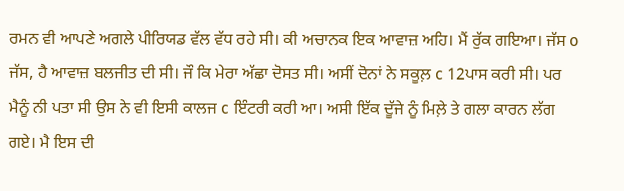ਰਮਨ ਵੀ ਆਪਣੇ ਅਗਲੇ ਪੀਰਿਯਡ ਵੱਲ ਵੱਧ ਰਹੇ ਸੀ। ਕੀ ਅਚਾਨਕ ਇਕ ਆਵਾਜ਼ ਅਹਿ। ਮੈਂ ਰੁੱਕ ਗਇਆ। ਜੱਸ o ਜੱਸ, ਹੈ ਆਵਾਜ਼ ਬਲਜੀਤ ਦੀ ਸੀ। ਜੌ ਕਿ ਮੇਰਾ ਅੱਛਾ ਦੋਸਤ ਸੀ। ਅਸੀਂ ਦੋਨਾਂ ਨੇ ਸਕੂਲ਼ c 12ਪਾਸ ਕਰੀ ਸੀ। ਪਰ ਮੈਨੂੰ ਨੀ ਪਤਾ ਸੀ ਉਸ ਨੇ ਵੀ ਇਸੀ ਕਾਲਜ c ਇੰਟਰੀ ਕਰੀ ਆ। ਅਸੀ ਇੱਕ ਦੂੱਜੇ ਨੂੰ ਮਿਲ਼ੇ ਤੇ ਗਲਾ ਕਾਰਨ ਲੱਗ ਗਏ। ਮੈ ਇਸ ਦੀ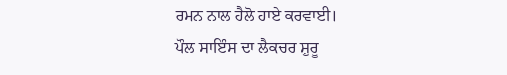ਰਮਨ ਨਾਲ ਹੈਲੋ ਹਾਏ ਕਰਵਾਈ।
ਪੌਲ ਸਾਇੰਸ ਦਾ ਲੈਕਚਰ ਸ਼ੁਰੂ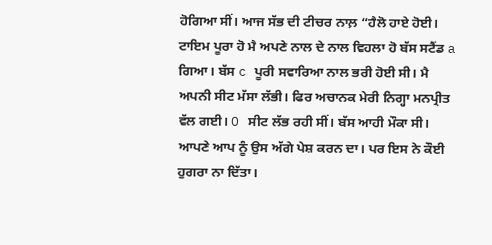ਹੋਗਿਆ ਸੀਂ। ਆਜ ਸੱਭ ਦੀ ਟੀਚਰ ਨਾਲ਼ “ਹੈਲੋ ਹਾਏ ਹੋਈ। ਟਾਇਮ ਪੂਰਾ ਹੋ ਮੈ ਅਪਣੇ ਨਾਲ ਦੇ ਨਾਲ ਵਿਹਲਾ ਹੋ ਬੱਸ ਸਟੈਂਡ a ਗਿਆ। ਬੱਸ c ਪੂਰੀ ਸਵਾਰਿਆ ਨਾਲ ਭਰੀ ਹੋਈ ਸੀ। ਮੈ ਅਪਨੀ ਸੀਟ ਮੱਸਾ ਲੱਭੀ। ਫਿਰ ਅਚਾਨਕ ਮੇਰੀ ਨਿਗ੍ਹਾ ਮਨਪ੍ਰੀਤ ਵੱਲ ਗਈ। O ਸੀਟ ਲੱਭ ਰਹੀ ਸੀਂ। ਬੱਸ ਆਹੀ ਮੌਕਾ ਸੀ। ਆਪਣੇ ਆਪ ਨੂੰ ਉਸ ਅੱਗੇ ਪੇਸ਼ ਕਰਨ ਦਾ। ਪਰ ਇਸ ਨੇ ਕੌਈ ਹੁਗਰਾ ਨਾ ਦਿੱਤਾ।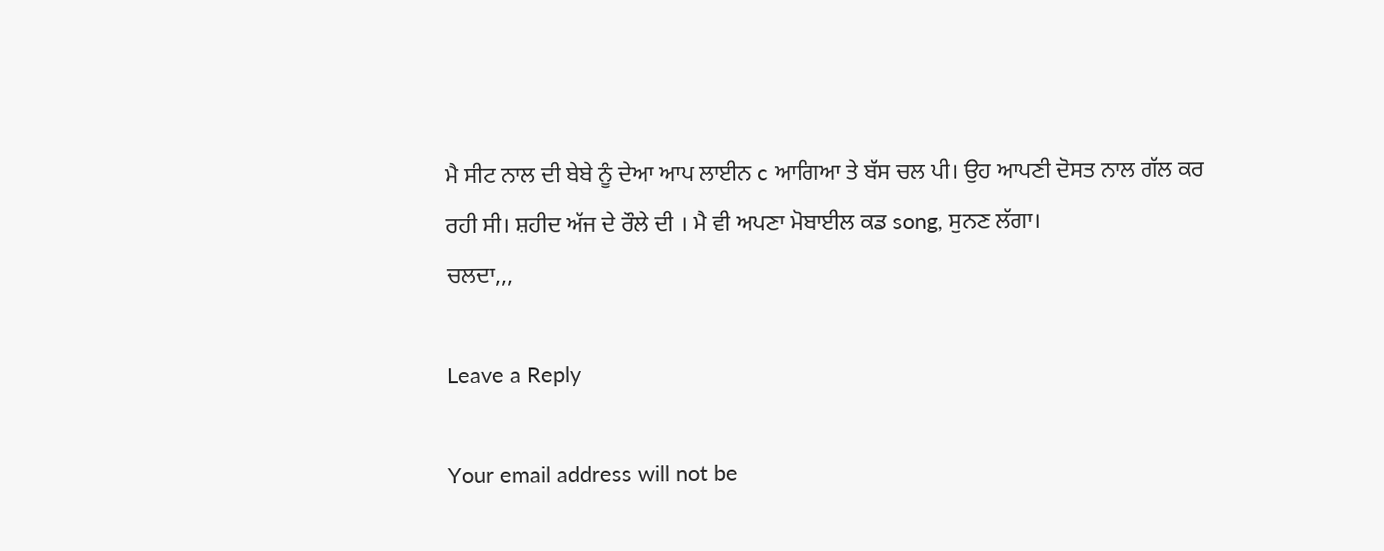ਮੈ ਸੀਟ ਨਾਲ ਦੀ ਬੇਬੇ ਨੂੰ ਦੇਆ ਆਪ ਲਾਈਨ c ਆਗਿਆ ਤੇ ਬੱਸ ਚਲ ਪੀ। ਉਹ ਆਪਣੀ ਦੋਸਤ ਨਾਲ ਗੱਲ ਕਰ ਰਹੀ ਸੀ। ਸ਼ਹੀਦ ਅੱਜ ਦੇ ਰੌਲੇ ਦੀ । ਮੈ ਵੀ ਅਪਣਾ ਮੋਬਾਈਲ ਕਡ song, ਸੁਨਣ ਲੱਗਾ।
ਚਲਦਾ,,,

Leave a Reply

Your email address will not be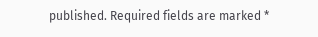published. Required fields are marked *